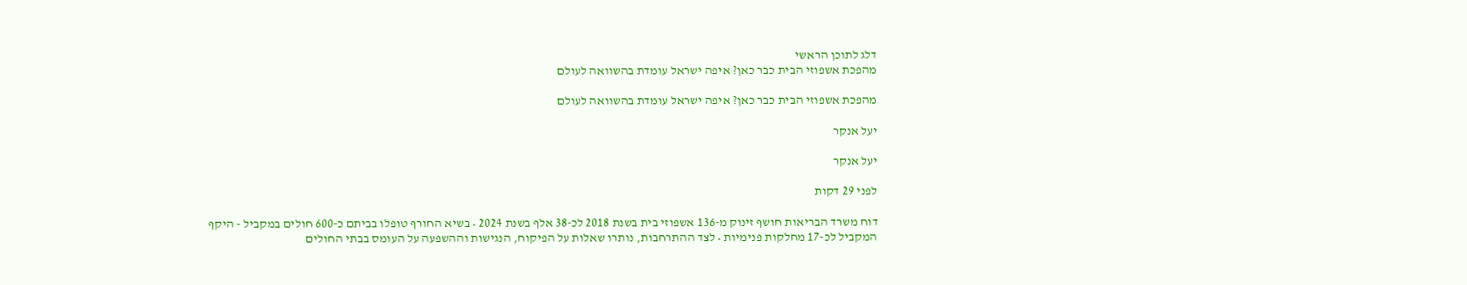דלג לתוכן הראשי
מהפכת אשפוזי הבית כבר כאן? איפה ישראל עומדת בהשוואה לעולם

מהפכת אשפוזי הבית כבר כאן? איפה ישראל עומדת בהשוואה לעולם

יעל אנקר

יעל אנקר

לפני 29 דקות

דוח משרד הבריאות חושף זינוק מ-136 אשפוזי בית בשנת 2018 לכ-38 אלף בשנת 2024 • בשיא החורף טופלו בביתם כ-600 חולים במקביל - היקף המקביל לכ-17 מחלקות פנימיות • לצד ההתרחבות, נותרו שאלות על הפיקוח, הנגישות וההשפעה על העומס בבתי החולים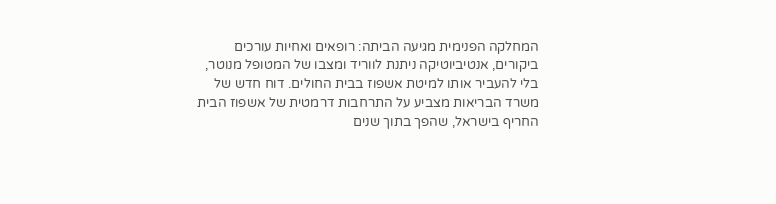המחלקה הפנימית מגיעה הביתה: רופאים ואחיות עורכים ביקורים, אנטיביוטיקה ניתנת לווריד ומצבו של המטופל מנוטר, בלי להעביר אותו למיטת אשפוז בבית החולים. דוח חדש של משרד הבריאות מצביע על התרחבות דרמטית של אשפוז הבית החריף בישראל, שהפך בתוך שנים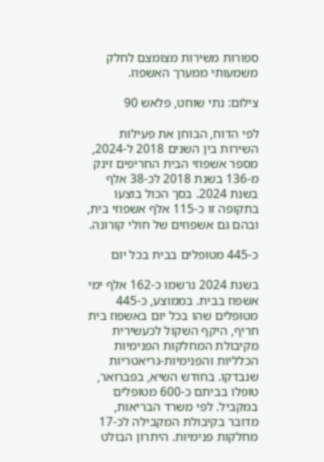ספורות משירות מצומצם לחלק משמעותי ממערך האשפוז.

צילום: נתי שוחט, פלאש 90

לפי הדוח, הבוחן את פעילות השירות בין השנים 2018 ל-2024, מספר אשפוזי הבית החריפים זינק מ-136 בשנת 2018 לכ-38 אלף בשנת 2024. בסך הכול בוצעו בתקופה זו כ-115 אלף אשפוזי בית, ובהם גם אשפוזים של חולי קורונה.

כ-445 מטופלים בבית בכל יום

בשנת 2024 נרשמו כ-162 אלף ימי אשפוז בבית. בממוצע, כ-445 מטופלים שהו בכל יום באשפוז בית חריף, היקף השקול לכעשירית מקיבולת המחלקות הפנימיות הכלליות והפנימיות-גריאטריות שנבדקו. בחודש השיא, בפברואר, טופלו בביתם כ-600 מטופלים במקביל. לפי משרד הבריאות, מדובר בקיבולת המקבילה לכ-17 מחלקות פנימיות. היתרון הבולט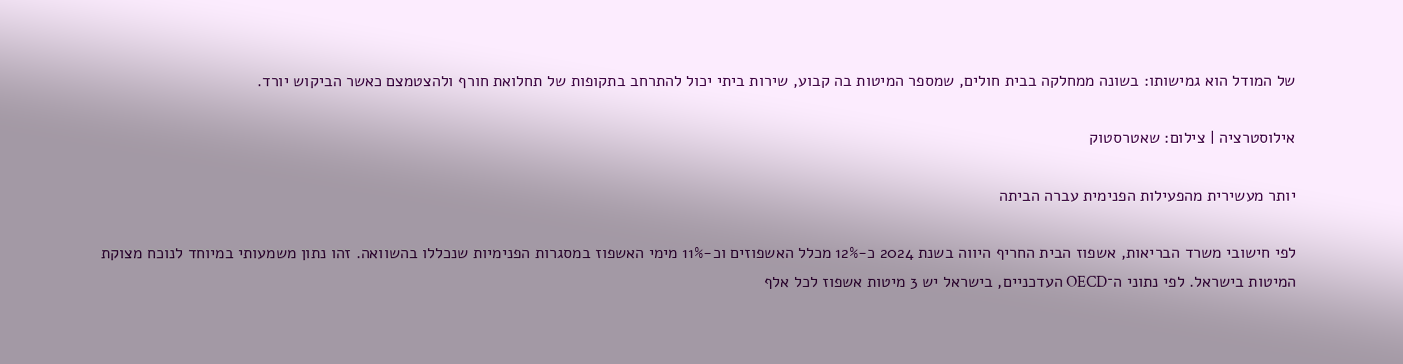של המודל הוא גמישותו: בשונה ממחלקה בבית חולים, שמספר המיטות בה קבוע, שירות ביתי יכול להתרחב בתקופות של תחלואת חורף ולהצטמצם כאשר הביקוש יורד.

אילוסטרציה | צילום: שאטרסטוק

יותר מעשירית מהפעילות הפנימית עברה הביתה

לפי חישובי משרד הבריאות, אשפוז הבית החריף היווה בשנת 2024 כ-12% מכלל האשפוזים וכ-11% מימי האשפוז במסגרות הפנימיות שנכללו בהשוואה. זהו נתון משמעותי במיוחד לנוכח מצוקת המיטות בישראל. לפי נתוני ה־OECD העדכניים, בישראל יש 3 מיטות אשפוז לכל אלף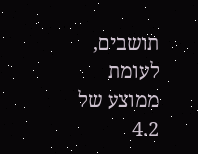תושבים, לעומת ממוצע של 4.2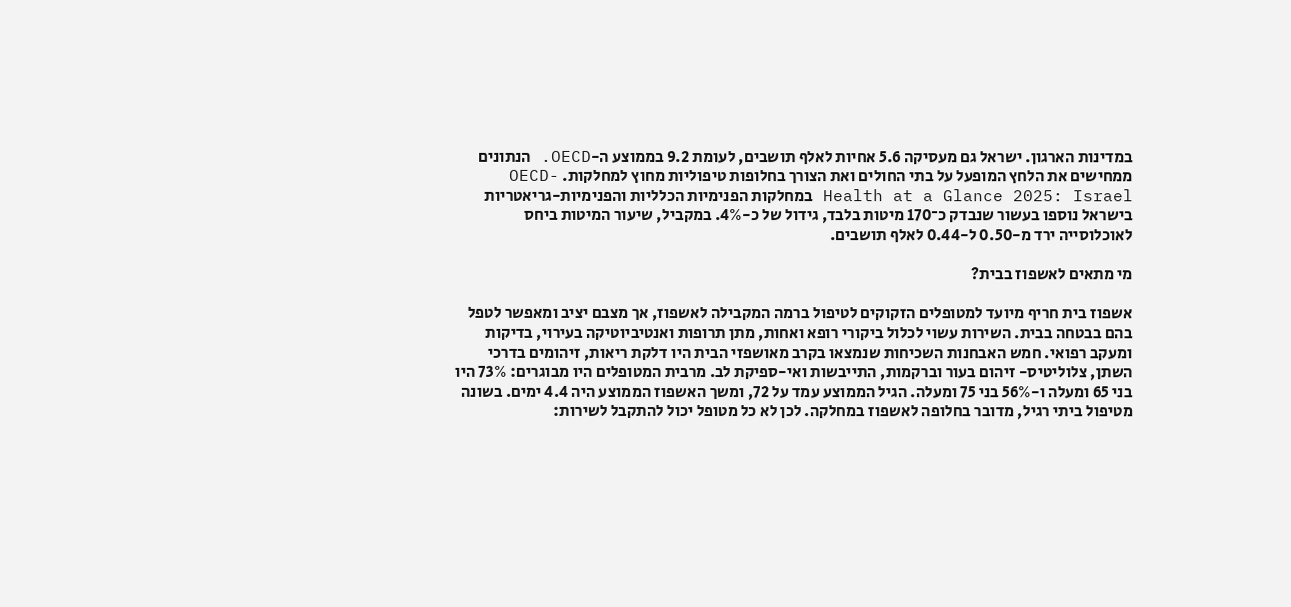במדינות הארגון. ישראל גם מעסיקה 5.6 אחיות לאלף תושבים, לעומת 9.2 בממוצע ה-OECD. הנתונים ממחישים את הלחץ המופעל על בתי החולים ואת הצורך בחלופות טיפוליות מחוץ למחלקות. OECD- Health at a Glance 2025: Israel במחלקות הפנימיות הכלליות והפנימיות-גריאטריות בישראל נוספו בעשור שנבדק כ־170 מיטות בלבד, גידול של כ-4%. במקביל, שיעור המיטות ביחס לאוכלוסייה ירד מ-0.50 ל-0.44 לאלף תושבים.

מי מתאים לאשפוז בבית?

אשפוז בית חריף מיועד למטופלים הזקוקים לטיפול ברמה המקבילה לאשפוז, אך מצבם יציב ומאפשר לטפל בהם בבטחה בבית. השירות עשוי לכלול ביקורי רופא ואחות, מתן תרופות ואנטיביוטיקה בעירוי, בדיקות ומעקב רפואי. חמש האבחנות השכיחות שנמצאו בקרב מאושפזי הבית היו דלקת ריאות, זיהומים בדרכי השתן, צלוליטיס- זיהום בעור וברקמות, התייבשות ואי-ספיקת לב. מרבית המטופלים היו מבוגרים: 73% היו בני 65 ומעלה ו-56% בני 75 ומעלה. הגיל הממוצע עמד על 72, ומשך האשפוז הממוצע היה 4.4 ימים. בשונה מטיפול ביתי רגיל, מדובר בחלופה לאשפוז במחלקה. לכן לא כל מטופל יכול להתקבל לשירות: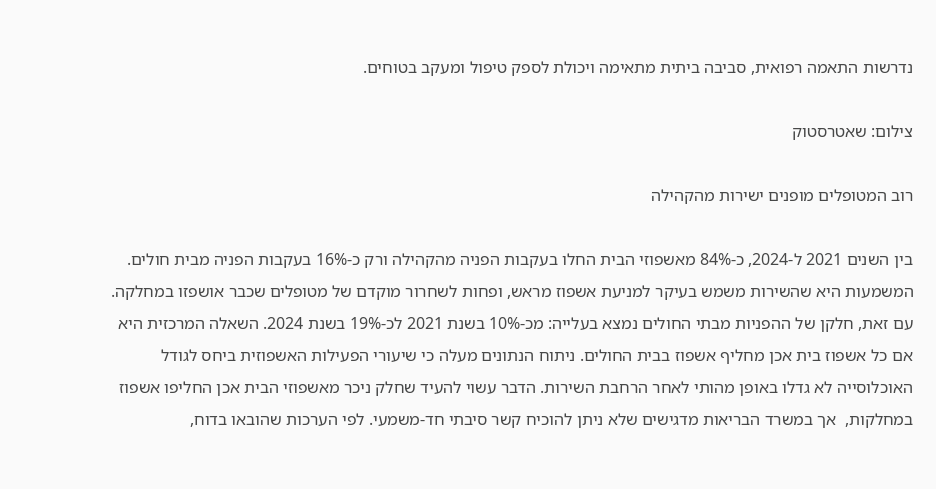נדרשות התאמה רפואית, סביבה ביתית מתאימה ויכולת לספק טיפול ומעקב בטוחים.

צילום: שאטרסטוק

רוב המטופלים מופנים ישירות מהקהילה

בין השנים 2021 ל-2024, כ-84% מאשפוזי הבית החלו בעקבות הפניה מהקהילה ורק כ-16% בעקבות הפניה מבית חולים. המשמעות היא שהשירות משמש בעיקר למניעת אשפוז מראש, ופחות לשחרור מוקדם של מטופלים שכבר אושפזו במחלקה. עם זאת, חלקן של ההפניות מבתי החולים נמצא בעלייה: מכ-10% בשנת 2021 לכ-19% בשנת 2024. השאלה המרכזית היא אם כל אשפוז בית אכן מחליף אשפוז בבית החולים. ניתוח הנתונים מעלה כי שיעורי הפעילות האשפוזית ביחס לגודל האוכלוסייה לא גדלו באופן מהותי לאחר הרחבת השירות. הדבר עשוי להעיד שחלק ניכר מאשפוזי הבית אכן החליפו אשפוז במחלקות,  אך במשרד הבריאות מדגישים שלא ניתן להוכיח קשר סיבתי חד-משמעי. לפי הערכות שהובאו בדוח,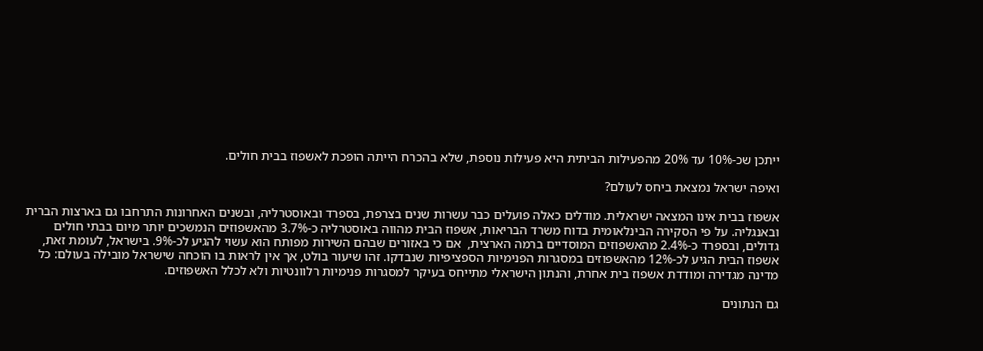ייתכן שכ-10% עד 20% מהפעילות הביתית היא פעילות נוספת, שלא בהכרח הייתה הופכת לאשפוז בבית חולים.

ואיפה ישראל נמצאת ביחס לעולם?

אשפוז בבית אינו המצאה ישראלית. מודלים כאלה פועלים כבר עשרות שנים בצרפת, בספרד ובאוסטרליה, ובשנים האחרונות התרחבו גם בארצות הברית ובאנגליה. על פי הסקירה הבינלאומית בדוח משרד הבריאות, אשפוז הבית מהווה באוסטרליה כ-3.7% מהאשפוזים הנמשכים יותר מיום בבתי חולים גדולים, ובספרד כ-2.4% מהאשפוזים המוסדיים ברמה הארצית,  אם כי באזורים שבהם השירות מפותח הוא עשוי להגיע לכ-9%. בישראל, לעומת זאת, אשפוז הבית הגיע לכ-12% מהאשפוזים במסגרות הפנימיות הספציפיות שנבדקו. זהו שיעור בולט, אך אין לראות בו הוכחה שישראל מובילה בעולם: כל מדינה מגדירה ומודדת אשפוז בית אחרת, והנתון הישראלי מתייחס בעיקר למסגרות פנימיות רלוונטיות ולא לכלל האשפוזים.

גם הנתונים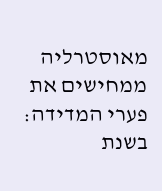מאוסטרליה ממחישים את פערי המדידה: בשנת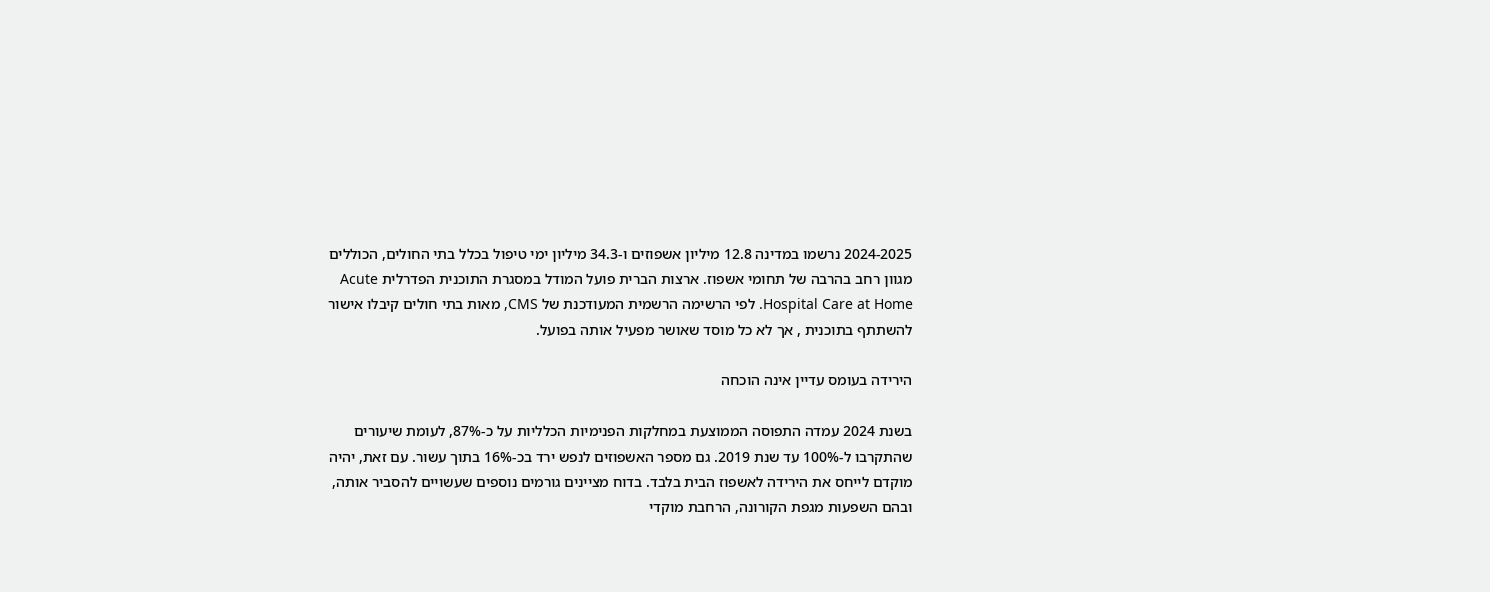2024-2025 נרשמו במדינה 12.8 מיליון אשפוזים ו-34.3 מיליון ימי טיפול בכלל בתי החולים, הכוללים מגוון רחב בהרבה של תחומי אשפוז. ארצות הברית פועל המודל במסגרת התוכנית הפדרלית Acute Hospital Care at Home. לפי הרשימה הרשמית המעודכנת של CMS, מאות בתי חולים קיבלו אישור להשתתף בתוכנית , אך לא כל מוסד שאושר מפעיל אותה בפועל.

הירידה בעומס עדיין אינה הוכחה

בשנת 2024 עמדה התפוסה הממוצעת במחלקות הפנימיות הכלליות על כ-87%, לעומת שיעורים שהתקרבו ל-100% עד שנת 2019. גם מספר האשפוזים לנפש ירד בכ-16% בתוך עשור. עם זאת, יהיה מוקדם לייחס את הירידה לאשפוז הבית בלבד. בדוח מציינים גורמים נוספים שעשויים להסביר אותה, ובהם השפעות מגפת הקורונה, הרחבת מוקדי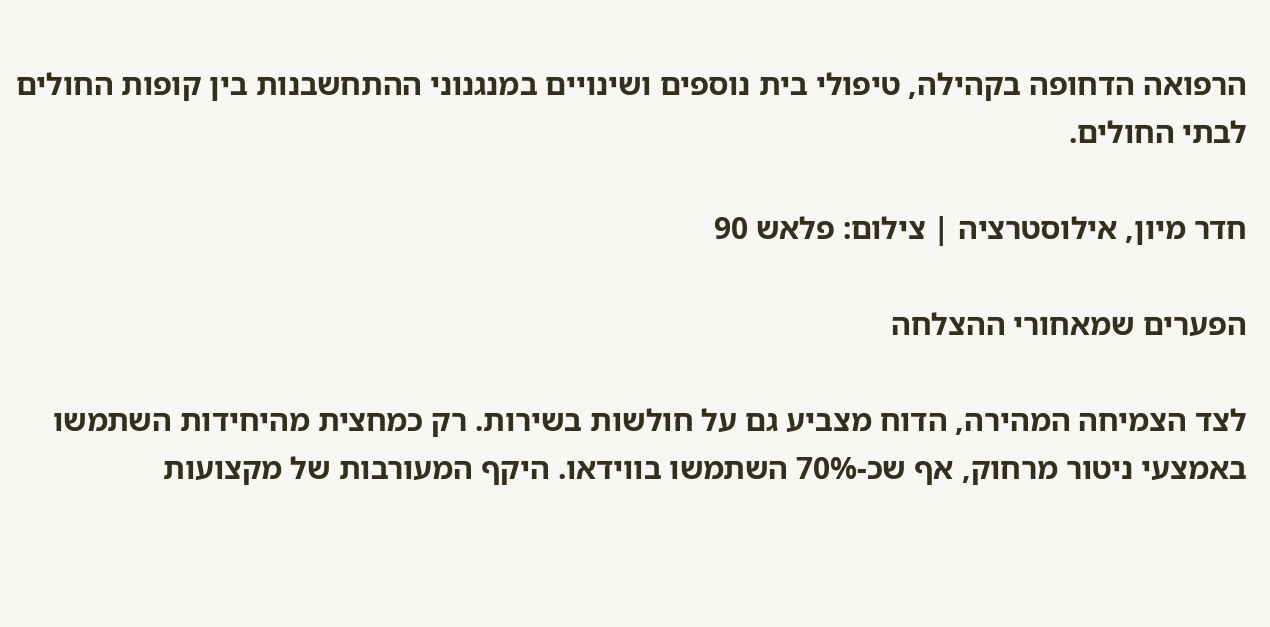הרפואה הדחופה בקהילה, טיפולי בית נוספים ושינויים במנגנוני ההתחשבנות בין קופות החולים לבתי החולים.

חדר מיון, אילוסטרציה | צילום: פלאש 90

הפערים שמאחורי ההצלחה

לצד הצמיחה המהירה, הדוח מצביע גם על חולשות בשירות. רק כמחצית מהיחידות השתמשו באמצעי ניטור מרחוק, אף שכ-70% השתמשו בווידאו. היקף המעורבות של מקצועות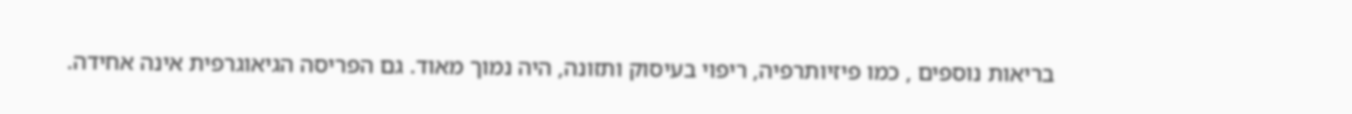בריאות נוספים , כמו פיזיותרפיה, ריפוי בעיסוק ותזונה, היה נמוך מאוד. גם הפריסה הגיאוגרפית אינה אחידה.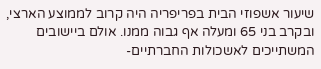שיעור אשפוזי הבית בפריפריה היה קרוב לממוצע הארצי, ובקרב בני 65 ומעלה אף גבוה ממנו. אולם ביישובים המשתייכים לאשכולות החברתיים-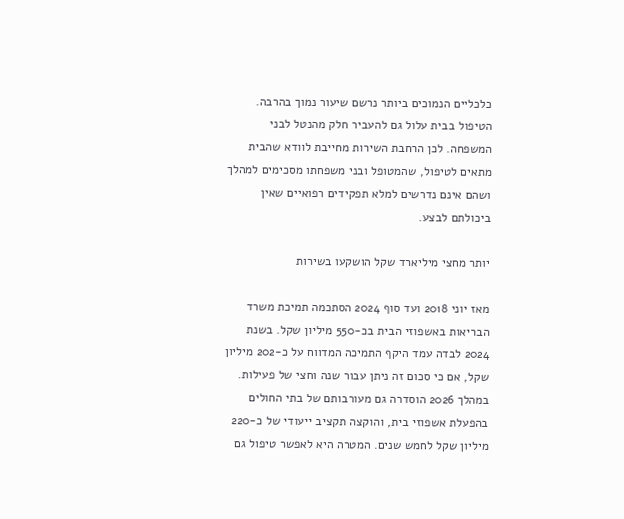כלכליים הנמוכים ביותר נרשם שיעור נמוך בהרבה. הטיפול בבית עלול גם להעביר חלק מהנטל לבני המשפחה. לכן הרחבת השירות מחייבת לוודא שהבית מתאים לטיפול, שהמטופל ובני משפחתו מסכימים למהלך ושהם אינם נדרשים למלא תפקידים רפואיים שאין ביכולתם לבצע.

יותר מחצי מיליארד שקל הושקעו בשירות

מאז יוני 2018 ועד סוף 2024 הסתכמה תמיכת משרד הבריאות באשפוזי הבית בכ-550 מיליון שקל. בשנת 2024 לבדה עמד היקף התמיכה המדווח על כ-202 מיליון שקל, אם כי סכום זה ניתן עבור שנה וחצי של פעילות. במהלך 2026 הוסדרה גם מעורבותם של בתי החולים בהפעלת אשפוזי בית, והוקצה תקציב ייעודי של כ-220 מיליון שקל לחמש שנים. המטרה היא לאפשר טיפול גם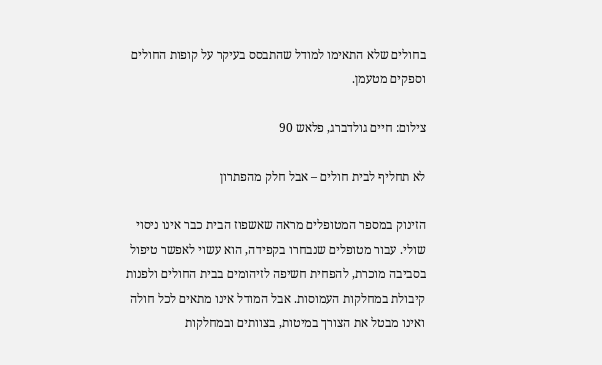בחולים שלא התאימו למודל שהתבסס בעיקר על קופות החולים וספקים מטעמן.

צילום: חיים גולדברג, פלאש 90

לא תחליף לבית חולים – אבל חלק מהפתרון

הזינוק במספר המטופלים מראה שאשפוז הבית כבר אינו ניסוי שולי. עבור מטופלים שנבחרו בקפידה, הוא עשוי לאפשר טיפול בסביבה מוכרת, להפחית חשיפה לזיהומים בבית החולים ולפנות קיבולת במחלקות העמוסות. אבל המודל אינו מתאים לכל חולה ואינו מבטל את הצורך במיטות, בצוותים ובמחלקות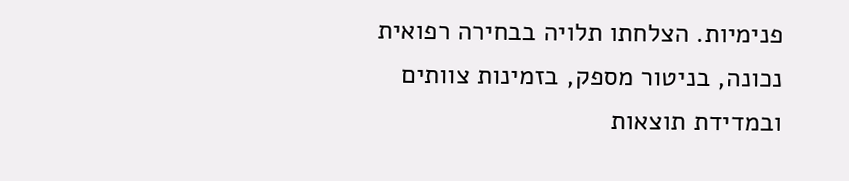פנימיות. הצלחתו תלויה בבחירה רפואית נכונה, בניטור מספק, בזמינות צוותים ובמדידת תוצאות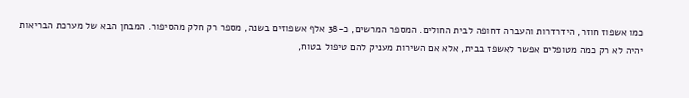כמו אשפוז חוזר, הידרדרות והעברה דחופה לבית החולים. המספר המרשים, כ-38 אלף אשפוזים בשנה, מספר רק חלק מהסיפור. המבחן הבא של מערכת הבריאות יהיה לא רק כמה מטופלים אפשר לאשפז בבית, אלא אם השירות מעניק להם טיפול בטוח,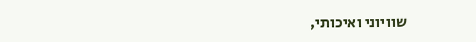שוויוני ואיכותי,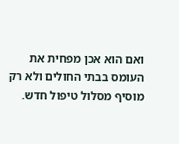ואם הוא אכן מפחית את העומס בבתי החולים ולא רק מוסיף מסלול טיפול חדש.